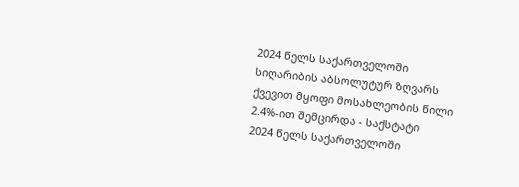2024 წელს საქართველოში სიღარიბის აბსოლუტურ ზღვარს ქვევით მყოფი მოსახლეობის წილი 2.4%-ით შემცირდა - საქსტატი
2024 წელს საქართველოში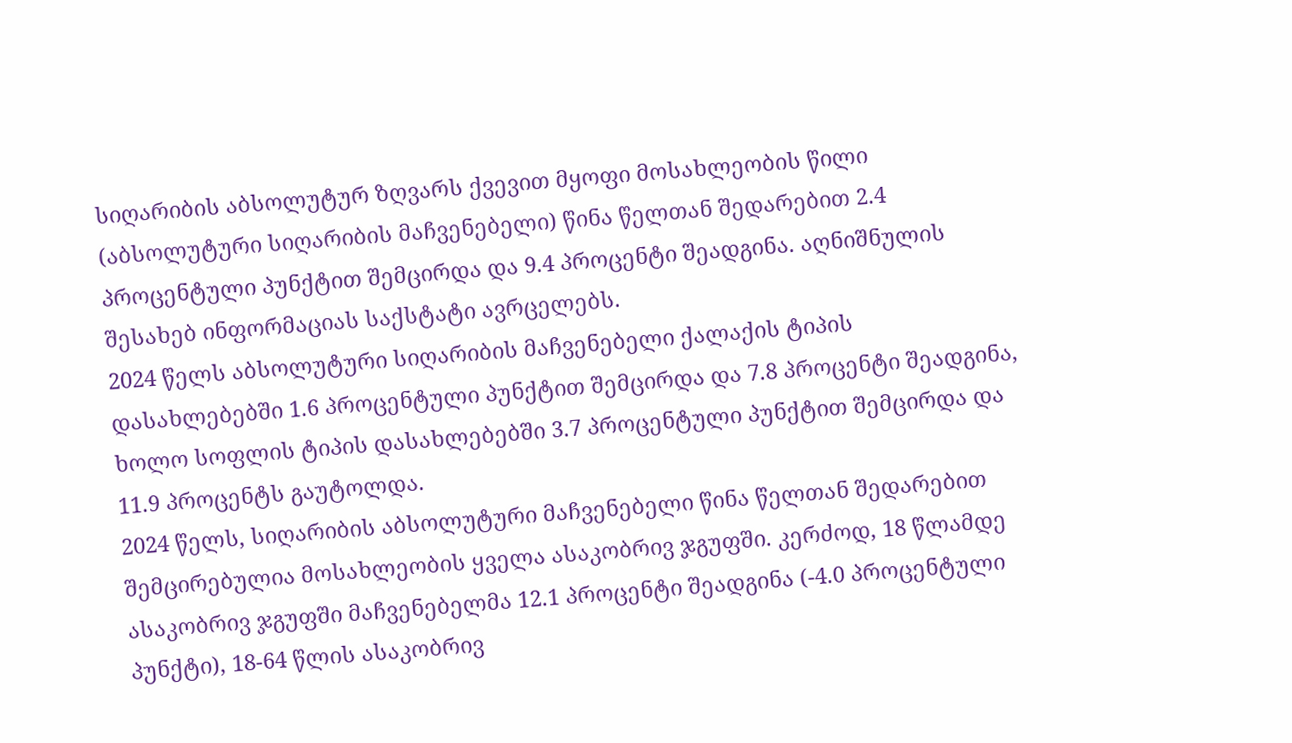სიღარიბის აბსოლუტურ ზღვარს ქვევით მყოფი მოსახლეობის წილი (აბსოლუტური სიღარიბის მაჩვენებელი) წინა წელთან შედარებით 2.4 პროცენტული პუნქტით შემცირდა და 9.4 პროცენტი შეადგინა. აღნიშნულის შესახებ ინფორმაციას საქსტატი ავრცელებს.
2024 წელს აბსოლუტური სიღარიბის მაჩვენებელი ქალაქის ტიპის დასახლებებში 1.6 პროცენტული პუნქტით შემცირდა და 7.8 პროცენტი შეადგინა, ხოლო სოფლის ტიპის დასახლებებში 3.7 პროცენტული პუნქტით შემცირდა და 11.9 პროცენტს გაუტოლდა.
2024 წელს, სიღარიბის აბსოლუტური მაჩვენებელი წინა წელთან შედარებით შემცირებულია მოსახლეობის ყველა ასაკობრივ ჯგუფში. კერძოდ, 18 წლამდე ასაკობრივ ჯგუფში მაჩვენებელმა 12.1 პროცენტი შეადგინა (-4.0 პროცენტული პუნქტი), 18-64 წლის ასაკობრივ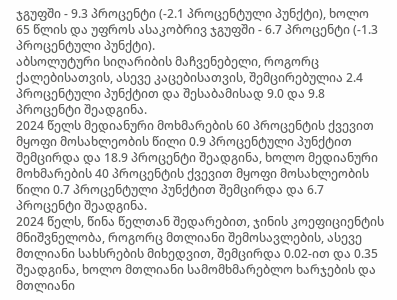ჯგუფში - 9.3 პროცენტი (-2.1 პროცენტული პუნქტი), ხოლო 65 წლის და უფროს ასაკობრივ ჯგუფში - 6.7 პროცენტი (-1.3 პროცენტული პუნქტი).
აბსოლუტური სიღარიბის მაჩვენებელი, როგორც ქალებისათვის, ასევე კაცებისათვის, შემცირებულია 2.4 პროცენტული პუნქტით და შესაბამისად 9.0 და 9.8 პროცენტი შეადგინა.
2024 წელს მედიანური მოხმარების 60 პროცენტის ქვევით მყოფი მოსახლეობის წილი 0.9 პროცენტული პუნქტით შემცირდა და 18.9 პროცენტი შეადგინა, ხოლო მედიანური მოხმარების 40 პროცენტის ქვევით მყოფი მოსახლეობის წილი 0.7 პროცენტული პუნქტით შემცირდა და 6.7 პროცენტი შეადგინა.
2024 წელს, წინა წელთან შედარებით, ჯინის კოეფიციენტის მნიშვნელობა, როგორც მთლიანი შემოსავლების, ასევე მთლიანი სახსრების მიხედვით, შემცირდა 0.02-ით და 0.35 შეადგინა, ხოლო მთლიანი სამომხმარებლო ხარჯების და მთლიანი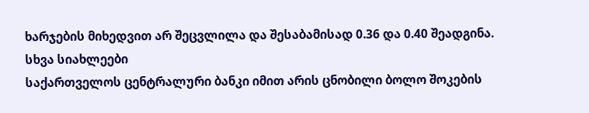ხარჯების მიხედვით არ შეცვლილა და შესაბამისად 0.36 და 0.40 შეადგინა.
სხვა სიახლეები
საქართველოს ცენტრალური ბანკი იმით არის ცნობილი ბოლო შოკების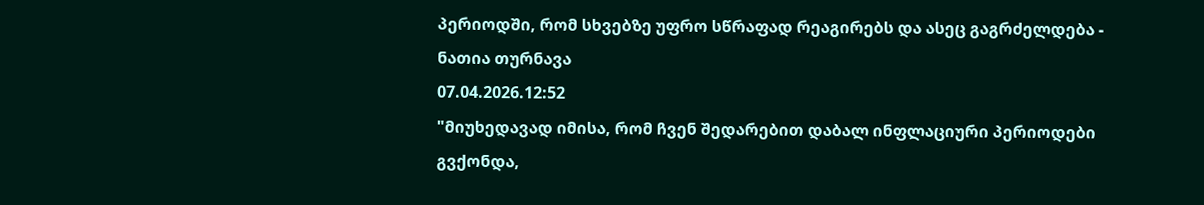პერიოდში, რომ სხვებზე უფრო სწრაფად რეაგირებს და ასეც გაგრძელდება - ნათია თურნავა
07.04.2026.12:52
"მიუხედავად იმისა, რომ ჩვენ შედარებით დაბალ ინფლაციური პერიოდები გვქონდა,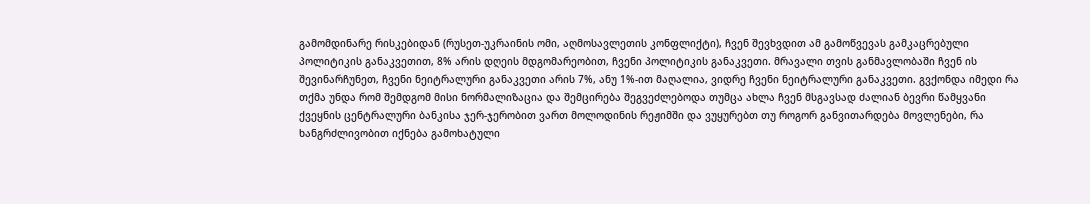გამომდინარე რისკებიდან (რუსეთ-უკრაინის ომი, აღმოსავლეთის კონფლიქტი), ჩვენ შევხვდით ამ გამოწვევას გამკაცრებული პოლიტიკის განაკვეთით, 8% არის დღეის მდგომარეობით, ჩვენი პოლიტიკის განაკვეთი. მრავალი თვის განმავლობაში ჩვენ ის შევინარჩუნეთ, ჩვენი ნეიტრალური განაკვეთი არის 7%, ანუ 1%-ით მაღალია, ვიდრე ჩვენი ნეიტრალური განაკვეთი. გვქონდა იმედი რა თქმა უნდა რომ შემდგომ მისი ნორმალიზაცია და შემცირება შეგვეძლებოდა თუმცა ახლა ჩვენ მსგავსად ძალიან ბევრი წამყვანი ქვეყნის ცენტრალური ბანკისა ჯერ-ჯერობით ვართ მოლოდინის რეჟიმში და ვუყურებთ თუ როგორ განვითარდება მოვლენები, რა ხანგრძლივობით იქნება გამოხატული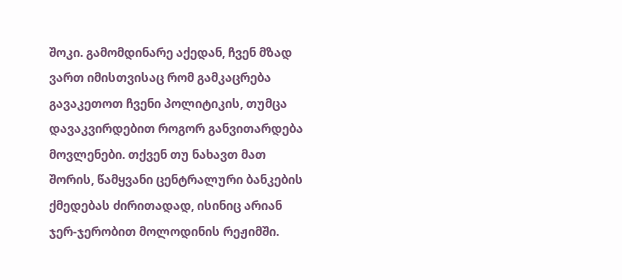შოკი. გამომდინარე აქედან, ჩვენ მზად ვართ იმისთვისაც რომ გამკაცრება გავაკეთოთ ჩვენი პოლიტიკის, თუმცა დავაკვირდებით როგორ განვითარდება მოვლენები. თქვენ თუ ნახავთ მათ შორის, წამყვანი ცენტრალური ბანკების ქმედებას ძირითადად, ისინიც არიან ჯერ-ჯერობით მოლოდინის რეჟიმში.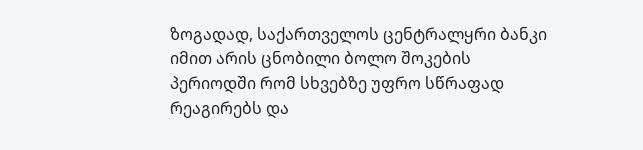ზოგადად, საქართველოს ცენტრალყრი ბანკი იმით არის ცნობილი ბოლო შოკების პერიოდში რომ სხვებზე უფრო სწრაფად რეაგირებს და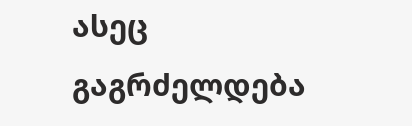ასეც გაგრძელდება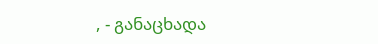, - განაცხადა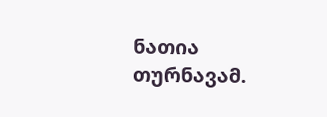ნათია თურნავამ.